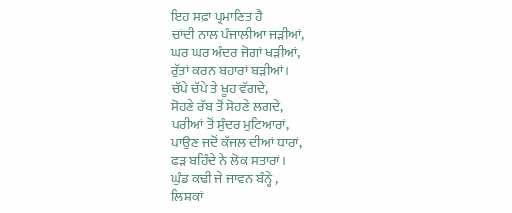ਇਹ ਸਫ਼ਾ ਪ੍ਰਮਾਣਿਤ ਹੈ
ਚਾਂਦੀ ਨਾਲ ਪੰਜਾਲੀਆ ਜੜੀਆਂ,
ਘਰ ਘਰ ਅੰਦਰ ਜੋਗਾਂ ਖੜੀਆਂ,
ਰੁੱਤਾਂ ਕਰਨ ਬਹਾਰਾਂ ਬੜੀਆਂ।
ਚੱਪੇ ਚੱਪੇ ਤੇ ਖੂਹ ਵੱਗਦੇ,
ਸੋਹਣੇ ਰੱਬ ਤੋਂ ਸੋਹਣੇ ਲਗਦੇ,
ਪਰੀਆਂ ਤੋਂ ਸੁੰਦਰ ਮੁਟਿਆਰਾਂ,
ਪਾਉਣ ਜਦੋਂ ਕੱਜਲ ਦੀਆਂ ਧਾਰਾਂ,
ਫੜ ਬਹਿੰਦੇ ਨੇ ਲੋਕ ਸਤਾਰਾਂ।
ਘੁੰਡ ਕਢੀ ਜੇ ਜਾਵਨ ਬੰਨ੍ਹੇ ,
ਲਿਸ਼ਕਾਂ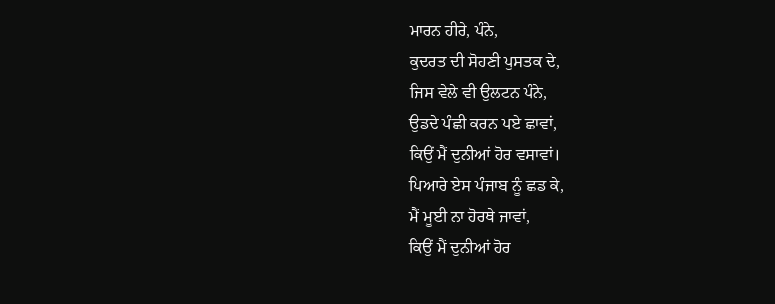ਮਾਰਨ ਹੀਰੇ, ਪੰਨੇ,
ਕੁਦਰਤ ਦੀ ਸੋਹਣੀ ਪੁਸਤਕ ਦੇ,
ਜਿਸ ਵੇਲੇ ਵੀ ਉਲਟਨ ਪੰਨੇ,
ਉਡਦੇ ਪੰਛੀ ਕਰਨ ਪਏ ਛਾਵਾਂ,
ਕਿਉਂ ਮੈਂ ਦੁਨੀਆਂ ਹੋਰ ਵਸਾਵਾਂ।
ਪਿਆਰੇ ਏਸ ਪੰਜਾਬ ਨੂੰ ਛਡ ਕੇ,
ਮੈਂ ਮੂਈ ਨਾ ਹੋਰਥੇ ਜਾਵਾਂ,
ਕਿਉਂ ਮੈਂ ਦੁਨੀਆਂ ਹੋਰ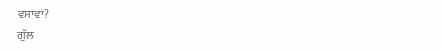ਵਸਾਵਾਂ?
ਗੁੱਲ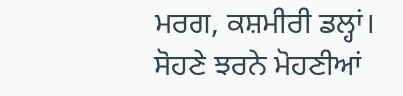ਮਰਗ, ਕਸ਼ਮੀਰੀ ਡਲ੍ਹਾਂ।
ਸੋਹਣੇ ਝਰਨੇ ਮੋਹਣੀਆਂ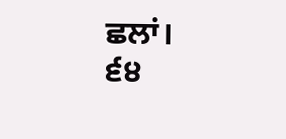ਛਲਾਂ।
੬੪